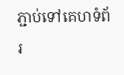ភ្ជាប់ទៅគេហទំព័រ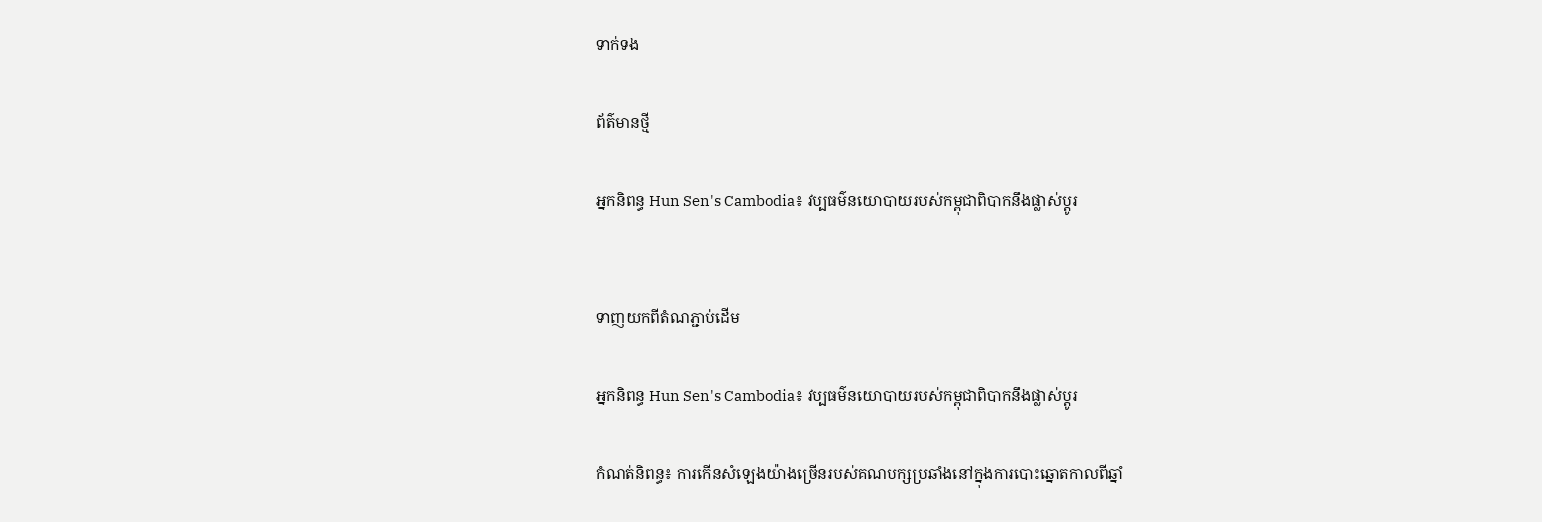ទាក់ទង

ព័ត៌មានថ្មី

អ្នកនិពន្ធ Hun Sen's Cambodia៖ វប្បធម៌នយោបាយរបស់កម្ពុជាពិបាកនឹងផ្លាស់ប្តូរ


ទាញយកពីតំណភ្ជាប់ដើម

អ្នកនិពន្ធ Hun Sen's Cambodia៖ វប្បធម៌នយោបាយរបស់កម្ពុជាពិបាកនឹងផ្លាស់ប្តូរ

កំណត់និពន្ធ៖ ការកើនសំឡេងយ៉ាងច្រើនរបស់គណបក្សប្រឆាំងនៅក្នុងការបោះឆ្នោតកាលពីឆ្នាំ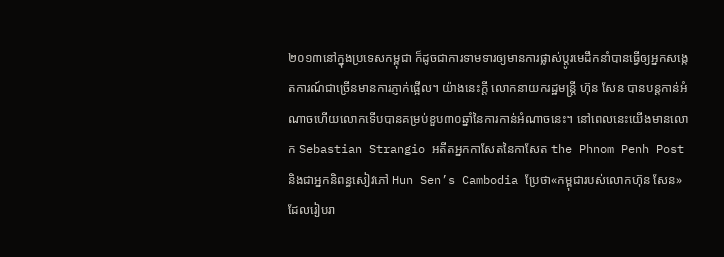២០១៣នៅក្នុងប្រទេសកម្ពុជា ក៏ដូចជាការទាមទារឲ្យមានការផ្លាស់ប្តូរមេដឹកនាំបានធ្វើឲ្យអ្នកសង្កេតការណ៍ជាច្រើនមានការភ្ញាក់ផ្អើល។ យ៉ាងនេះក្តី លោកនាយករដ្ឋមន្ត្រី ហ៊ុន សែន បានបន្តកាន់អំណាចហើយលោកទើបបានគម្រប់ខួប៣០ឆ្នាំនៃការកាន់អំណាចនេះ។ នៅពេលនេះយើងមានលោក Sebastian Strangio អតីតអ្នកកាសែតនៃកាសែត the Phnom Penh Post និងជាអ្នកនិពន្ធសៀវភៅ Hun Sen’s Cambodia ប្រែថា«កម្ពុជារបស់លោកហ៊ុន សែន‍» ដែលរៀបរា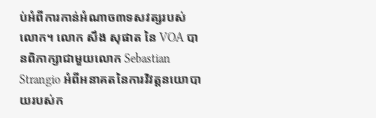ប់អំពីការកាន់អំណាច៣ទសវត្សរបស់លោក។ លោក សឹង សុផាត នៃ VOA បានពិភាក្សាជាមួយលោក Sebastian Strangio អំពីអនាគតនៃការវិវត្តនយោបាយរបស់ក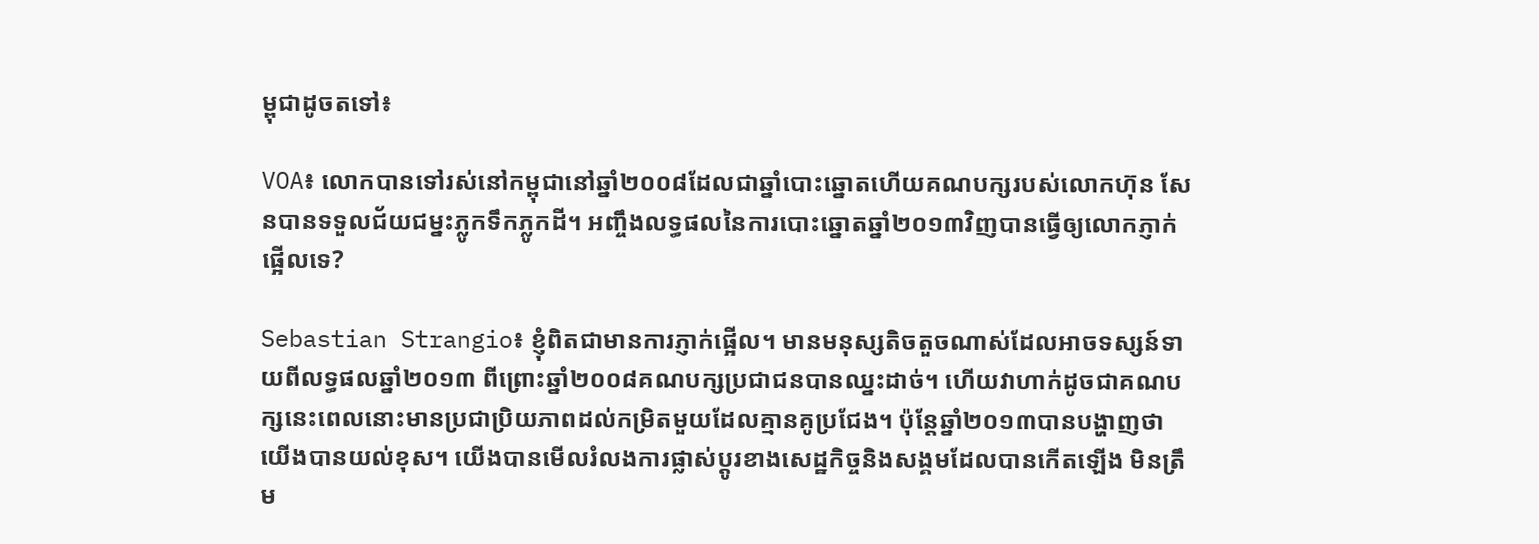ម្ពុជាដូចតទៅ៖

VOA៖ លោកបានទៅរស់នៅកម្ពុជានៅឆ្នាំ២០០៨ដែលជាឆ្នាំបោះឆ្នោតហើយគណបក្សរបស់លោកហ៊ុន សែនបានទទួលជ័យជម្នះភ្លូកទឹកភ្លូកដី។ អញ្ចឹងលទ្ធផលនៃការបោះឆ្នោតឆ្នាំ២០១៣វិញបានធ្វើឲ្យលោកភ្ញាក់ផ្អើលទេ?

Sebastian Strangio៖ ខ្ញុំពិតជាមានការភ្ញាក់ផ្អើល។ មានមនុស្សតិចតួចណាស់ដែលអាចទស្សន៍ទាយពីលទ្ធផលឆ្នាំ២០១៣ ពីព្រោះឆ្នាំ២០០៨គណបក្សប្រជាជនបានឈ្នះដាច់។ ហើយវាហាក់ដូចជាគណបក្សនេះពេលនោះមានប្រជាប្រិយភាពដល់កម្រិតមួយដែលគ្មានគូប្រជែង។ ប៉ុន្តែឆ្នាំ២០១៣បានបង្ហាញថា យើងបានយល់ខុស។ យើងបានមើលរំលងការផ្លាស់ប្តូរខាងសេដ្ឋកិច្ចនិងសង្គមដែលបានកើតឡើង មិនត្រឹម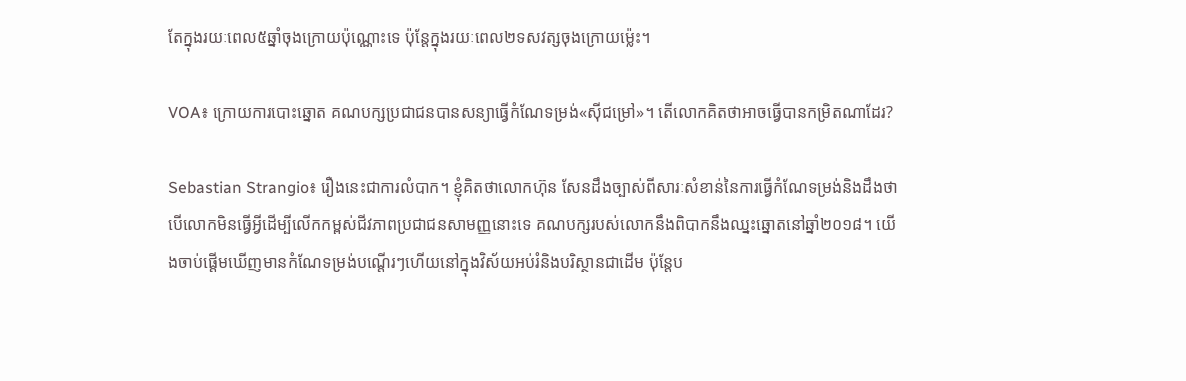តែក្នុងរយៈពេល៥ឆ្នាំចុងក្រោយប៉ុណ្ណោះទេ ប៉ុន្តែក្នុងរយៈពេល២ទសវត្សចុងក្រោយម៉្លេះ។

VOA៖ ក្រោយការបោះឆ្នោត គណបក្សប្រជាជនបានសន្យាធ្វើកំណែទម្រង់«ស៊ីជម្រៅ‍»។ តើលោកគិតថាអាចធ្វើបានកម្រិតណាដែរ?

Sebastian Strangio៖ រឿងនេះជាការលំបាក។ ខ្ញុំគិតថាលោកហ៊ុន សែនដឹងច្បាស់ពីសារៈសំខាន់នៃការធ្វើកំណែទម្រង់និងដឹងថា បើលោកមិនធ្វើអ្វីដើម្បីលើកកម្ពស់ជីវភាពប្រជាជនសាមញ្ញនោះទេ គណបក្សរបស់លោកនឹងពិបាកនឹងឈ្នះឆ្នោតនៅឆ្នាំ២០១៨។ យើងចាប់ផ្តើមឃើញមានកំណែទម្រង់បណ្តើរៗហើយនៅក្នុងវិស័យអប់រំនិងបរិស្ថានជាដើម ប៉ុន្តែប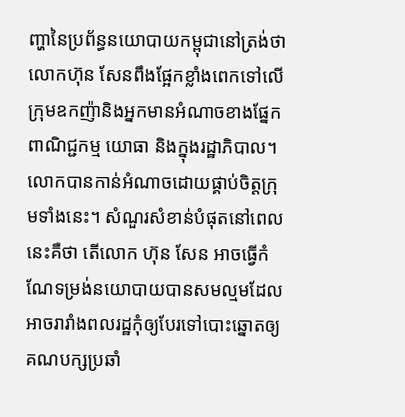ញ្ហានៃប្រព័ន្ធនយោបាយកម្ពុជានៅត្រង់ថា លោកហ៊ុន សែនពឹងផ្អែកខ្លាំងពេកទៅលើក្រុមឧកញ៉ានិងអ្នកមានអំណាចខាងផ្នែកពាណិជ្ជកម្ម យោធា និងក្នុងរដ្ឋាភិបាល។ លោកបានកាន់អំណាចដោយផ្គាប់ចិត្តក្រុមទាំងនេះ។ សំណួរសំខាន់បំផុតនៅពេលនេះគឺថា តើលោក ហ៊ុន សែន អាចធ្វើកំណែទម្រង់នយោបាយបានសមល្មមដែលអាចរារាំងពលរដ្ឋកុំឲ្យបែរទៅបោះឆ្នោតឲ្យគណបក្សប្រឆាំ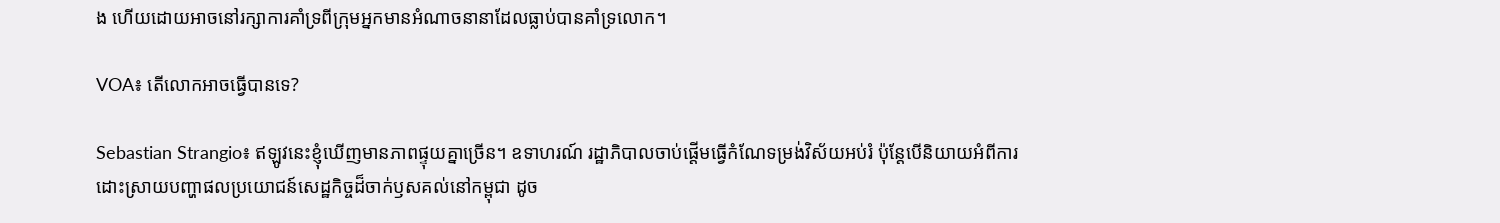ង ហើយដោយអាចនៅរក្សាការគាំទ្រពីក្រុមអ្នកមានអំណាចនានាដែលធ្លាប់បានគាំទ្រលោក។

VOA៖ តើលោកអាចធ្វើបានទេ?

Sebastian Strangio៖ ឥឡូវនេះខ្ញុំឃើញមានភាពផ្ទុយគ្នាច្រើន។ ឧទាហរណ៍ រដ្ឋាភិបាលចាប់ផ្តើមធ្វើកំណែទម្រង់វិស័យអប់រំ ប៉ុន្តែបើនិយាយអំពីការដោះស្រាយបញ្ហាផលប្រយោជន៍សេដ្ឋកិច្ចដ៏ចាក់ឫសគល់នៅកម្ពុជា ដូច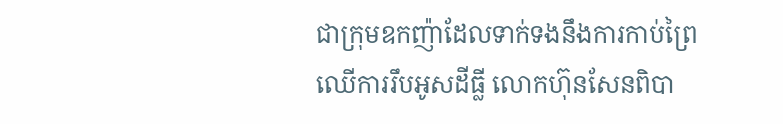ជាក្រុមឧកញ៉ាដែលទាក់ទងនឹងការកាប់ព្រៃឈើការរឹបអូសដីធ្លី លោកហ៊ុនសែនពិបា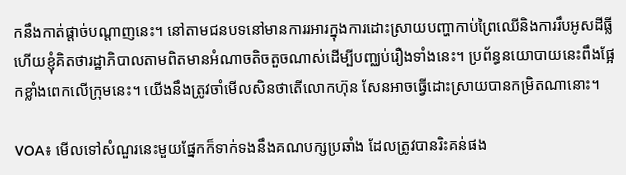កនឹងកាត់ផ្តាច់បណ្តាញនេះ។ នៅតាមជនបទនៅមានការរអារក្នុងការដោះស្រាយបញ្ហាកាប់ព្រៃឈើនិងការរឹបអូសដីធ្លី ហើយខ្ញុំគិតថារដ្ឋាភិបាលតាមពិតមានអំណាចតិចតួចណាស់ដើម្បីបញ្ឈប់រឿងទាំងនេះ។ ប្រព័ន្ធនយោបាយនេះពឹងផ្អែកខ្លាំងពេកលើក្រុមនេះ។ យើងនឹងត្រូវចាំមើលសិនថាតើលោកហ៊ុន សែនអាចធ្វើដោះស្រាយបានកម្រិតណានោះ។

VOA៖ មើលទៅសំណួរនេះមួយផ្នែកក៏ទាក់ទងនឹងគណបក្សប្រឆាំង ដែលត្រូវបានរិះគន់ផង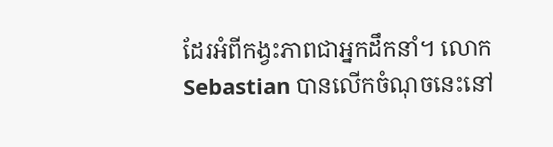ដែរអំពីកង្វះភាពជាអ្នកដឹកនាំ។ លោក Sebastian បានលើកចំណុចនេះនៅ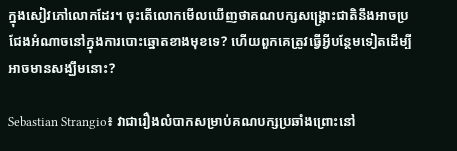ក្នុងសៀវភៅលោកដែរ។ ចុះតើលោកមើលឃើញថាគណបក្សសង្គ្រោះជាតិនឹងអាចប្រជែងអំណាចនៅក្នុងការបោះឆ្នោតខាងមុខទេ? ហើយពួកគេត្រូវធ្វើអ្វីបន្ថែមទៀតដើម្បីអាចមានសង្ឃឹមនោះ?

Sebastian Strangio៖ វាជារឿងលំបាកសម្រាប់គណបក្សប្រឆាំងព្រោះនៅ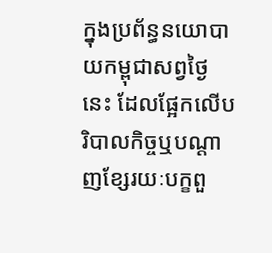ក្នុងប្រព័ន្ធនយោបាយកម្ពុជាសព្វថ្ងៃនេះ ដែលផ្អែកលើបរិបាលកិច្ចឬបណ្តាញខ្សែរយៈបក្ខពួ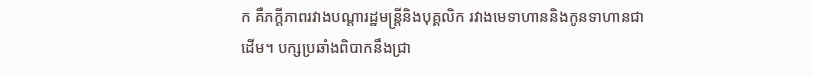ក គឺភក្តីភាពរវាងបណ្តារដ្ឋមន្ត្រីនិងបុគ្គលិក រវាងមេទាហាននិងកូនទាហានជាដើម។ បក្សប្រឆាំងពិបាកនឹងជ្រា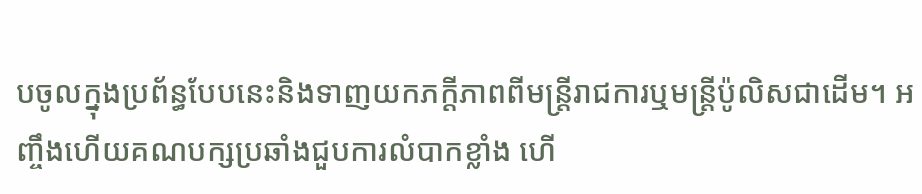បចូលក្នុងប្រព័ន្ធបែបនេះនិងទាញយកភក្តីភាពពីមន្ត្រីរាជការឬមន្ត្រីប៉ូលិសជាដើម។ អញ្ចឹងហើយគណបក្សប្រឆាំងជួបការលំបាកខ្លាំង ហើ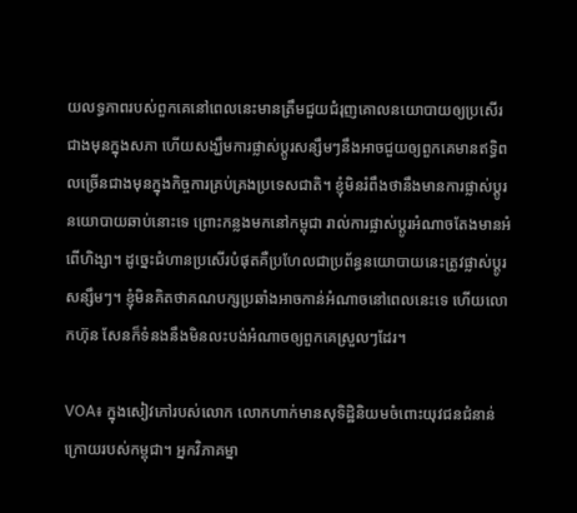យលទ្ធភាពរបស់ពួកគេនៅពេលនេះមានត្រឹមជួយជំរុញគោលនយោបាយឲ្យប្រសើរជាងមុនក្នុងសភា ហើយសង្ឃឹមការផ្លាស់ប្តូរសន្សឹមៗនឹងអាចជួយឲ្យពួកគេមានឥទ្ធិពលច្រើនជាងមុនក្នុងកិច្ចការគ្រប់គ្រងប្រទេសជាតិ។ ខ្ញុំមិនរំពឹងថានឹងមានការផ្លាស់ប្តូរនយោបាយឆាប់នោះទេ ព្រោះកន្លងមកនៅកម្ពុជា រាល់ការផ្លាស់ប្តូរអំណាចតែងមានអំពើហិង្សា។ ដូច្នេះជំហានប្រសើរបំផុតគឺប្រហែលជាប្រព័ន្ធនយោបាយនេះត្រូវផ្លាស់ប្តូរសន្សឹមៗ។ ខ្ញុំមិនគិតថាគណបក្សប្រឆាំងអាចកាន់អំណាចនៅពេលនេះទេ ហើយលោកហ៊ុន សែនក៏ទំនងនឹងមិនលះបង់អំណាចឲ្យពួកគេស្រួលៗដែរ។

VOA៖ ក្នុងសៀវភៅរបស់លោក លោកហាក់មានសុទិដ្ឋិនិយមចំពោះយុវជនជំនាន់ក្រោយរបស់កម្ពុជា។ អ្នកវិភាគម្នា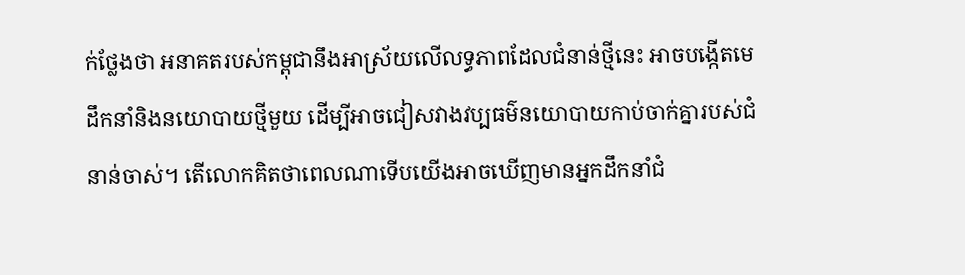ក់ថ្លែងថា អនាគតរបស់កម្ពុជានឹងអាស្រ័យលើលទ្ធភាពដែលជំនាន់ថ្មីនេះ អាចបង្កើតមេដឹកនាំនិងនយោបាយថ្មីមួយ ដើម្បីអាចជៀសវាងវប្បធម៌នយោបាយកាប់ចាក់គ្នារបស់ជំនាន់ចាស់។ តើលោកគិតថាពេលណាទើបយើងអាចឃើញមានអ្នកដឹកនាំជំ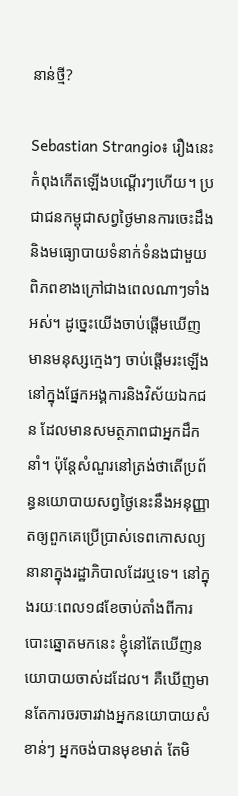នាន់ថ្មី?

Sebastian Strangio៖ រឿងនេះកំពុងកើតឡើងបណ្តើរៗហើយ។ ប្រជាជនកម្ពុជាសព្វថ្ងៃមានការចេះដឹងនិងមធ្យោបាយទំនាក់ទំនងជាមួយពិភពខាងក្រៅជាងពេលណាៗទាំងអស់។ ដូច្នេះយើងចាប់ផ្តើមឃើញមានមនុស្សក្មេងៗ ចាប់ផ្តើមរះឡើងនៅក្នុងផ្នែកអង្គការនិងវិស័យឯកជន ដែលមានសមត្ថភាពជាអ្នកដឹកនាំ។ ប៉ុន្តែសំណួរនៅត្រង់ថាតើប្រព័ន្ធនយោបាយសព្វថ្ងៃនេះនឹងអនុញ្ញាតឲ្យពួកគេប្រើប្រាស់ទេពកោសល្យនានាក្នុងរដ្ឋាភិបាលដែរឬទេ។ នៅក្នុងរយៈពេល១៨ខែចាប់តាំងពីការបោះឆ្នោតមកនេះ ខ្ញុំនៅតែឃើញនយោបាយចាស់ដដែល។ គឺឃើញមានតែការចរចារវាងអ្នកនយោបាយសំខាន់ៗ អ្នកចង់បានមុខមាត់ តែមិ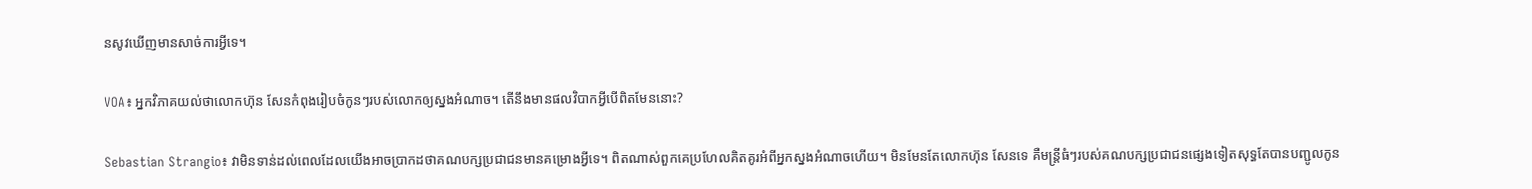នសូវឃើញមានសាច់ការអ្វីទេ។

VOA៖ អ្នកវិភាគយល់ថាលោកហ៊ុន សែនកំពុងរៀបចំកូនៗរបស់លោកឲ្យស្នងអំណាច។ តើនឹងមានផលវិបាកអ្វីបើពិតមែននោះ?

Sebastian Strangio៖ វាមិនទាន់ដល់ពេលដែលយើងអាចប្រាកដថាគណបក្សប្រជាជនមានគម្រោងអ្វីទេ។ ពិតណាស់ពួកគេប្រហែលគិតគូរអំពីអ្នកស្នងអំណាចហើយ។ មិនមែនតែលោកហ៊ុន សែនទេ គឺមន្ត្រីធំៗរបស់គណបក្សប្រជាជនផ្សេងទៀតសុទ្ធតែបានបញ្ជូលកូន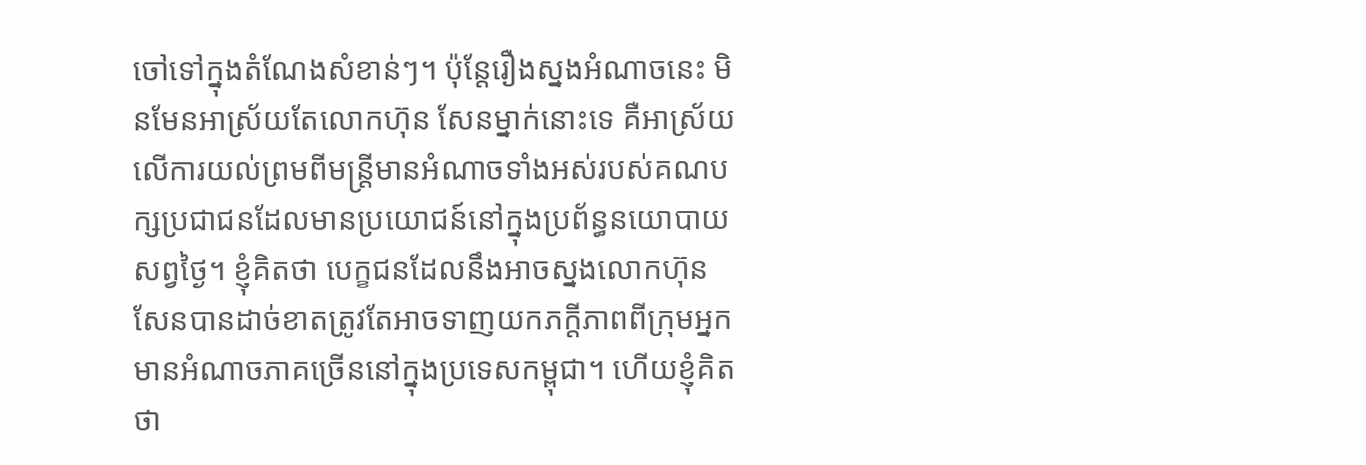ចៅទៅក្នុងតំណែងសំខាន់ៗ។ ប៉ុន្តែរឿងស្នងអំណាចនេះ មិនមែនអាស្រ័យតែលោកហ៊ុន សែនម្នាក់នោះទេ គឺអាស្រ័យលើការយល់ព្រមពីមន្ត្រីមានអំណាចទាំងអស់របស់គណបក្សប្រជាជនដែលមានប្រយោជន៍នៅក្នុងប្រព័ន្ធនយោបាយសព្វថ្ងៃ។ ខ្ញុំគិតថា បេក្ខជនដែលនឹងអាចស្នងលោកហ៊ុន សែនបានដាច់ខាតត្រូវតែអាចទាញយកភក្តីភាពពីក្រុមអ្នកមានអំណាចភាគច្រើននៅក្នុងប្រទេសកម្ពុជា។ ហើយខ្ញុំគិតថា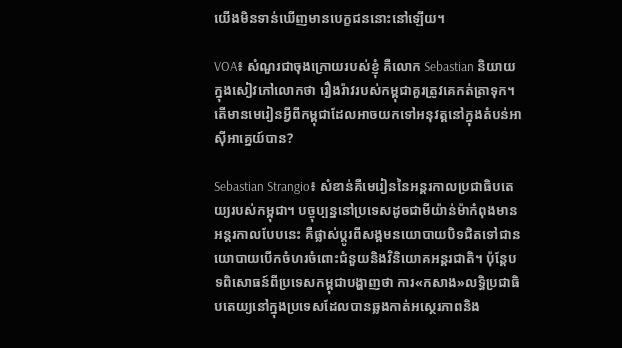យើងមិនទាន់ឃើញមានបេក្ខជននោះនៅឡើយ។

VOA៖ សំណួរជាចុងក្រោយរបស់ខ្ញុំ គឺលោក Sebastian និយាយក្នុងសៀវភៅលោកថា រឿងរ៉ាវរបស់កម្ពុជាគួរត្រូវគេកត់ត្រាទុក។ តើមានមេរៀនអ្វីពីកម្ពុជាដែលអាចយកទៅអនុវត្តនៅក្នុងតំបន់អាស៊ីអាគ្នេយ៍បាន?

Sebastian Strangio៖ សំខាន់គឺមេរៀននៃអន្តរកាលប្រជាធិបតេយ្យរបស់កម្ពុជា។ បច្ចុប្បន្ននៅប្រទេសដូចជាមីយ៉ាន់ម៉ាកំពុងមានអន្តរកាលបែបនេះ គឺផ្លាស់ប្តូរពីសង្គមនយោបាយបិទជិតទៅជានយោបាយបើកចំហរចំពោះជំនួយនិងវិនិយោគអន្តរជាតិ។ ប៉ុន្តែបទពិសោធន៍ពីប្រទេសកម្ពុជាបង្ហាញថា ការ«កសាង‍»លទ្ធិប្រជាធិបតេយ្យនៅក្នុងប្រទេសដែលបានឆ្លងកាត់អស្ថេរភាពនិង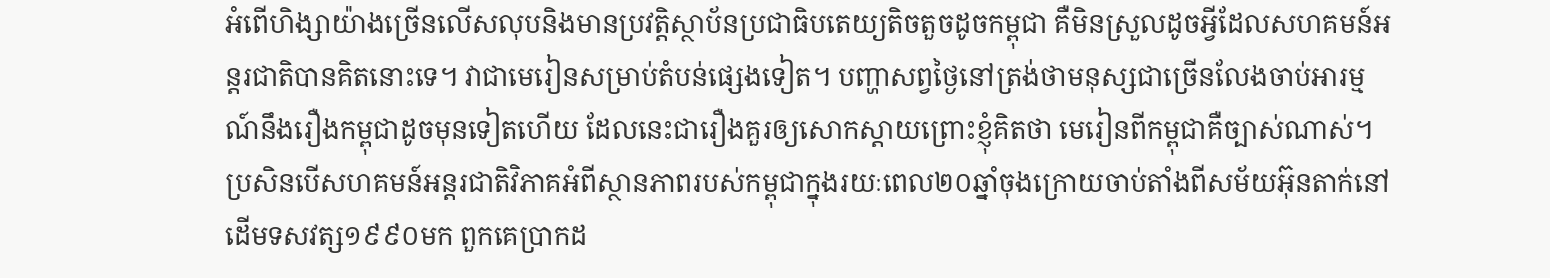អំពើហិង្សាយ៉ាងច្រើនលើសលុបនិងមានប្រវត្តិស្ថាប័នប្រជាធិបតេយ្យតិចតួចដូចកម្ពុជា គឺមិនស្រួលដូចអ្វីដែលសហគមន៍អន្តរជាតិបានគិតនោះទេ។ វាជាមេរៀនសម្រាប់តំបន់ផ្សេងទៀត។ បញ្ហាសព្វថ្ងៃនៅត្រង់ថាមនុស្សជាច្រើនលែងចាប់អារម្មណ៍នឹងរឿងកម្ពុជាដូចមុនទៀតហើយ ដែលនេះជារឿងគួរឲ្យសោកស្តាយព្រោះខ្ញុំគិតថា មេរៀនពីកម្ពុជាគឺច្បាស់ណាស់។ ប្រសិនបើសហគមន៍អន្តរជាតិវិភាគអំពីស្ថានភាពរបស់កម្ពុជាក្នុងរយៈពេល២០ឆ្នាំចុងក្រោយចាប់តាំងពីសម័យអ៊ុនតាក់នៅដើមទសវត្ស១៩៩០មក ពួកគេប្រាកដ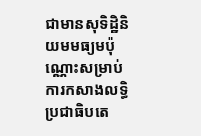ជាមានសុទិដ្ឋិនិយមមធ្យមប៉ុណ្ណោះសម្រាប់ការកសាងលទ្ធិប្រជាធិបតេ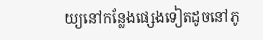យ្យនៅកន្លែងផ្សេងទៀតដូចនៅភូ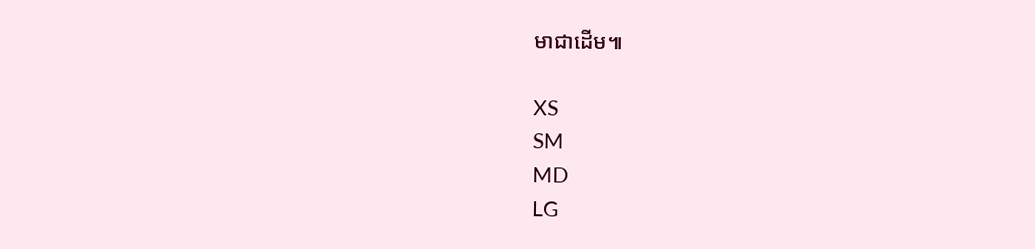មាជាដើម៕

XS
SM
MD
LG